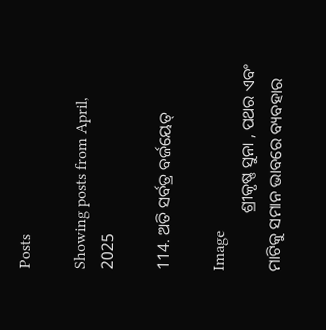Posts

Showing posts from April, 2025

114. ଅତି ସର୍ବତ୍ର ବର୍ଜୟେତ୍‌

Image
              ଶ୍ରୀକୃଷ୍ଣ ସୁନା , ପଥର ଏବଂ ମାଟିକୁ ସମାନ ଭାବରେ ବ୍ୟବହାର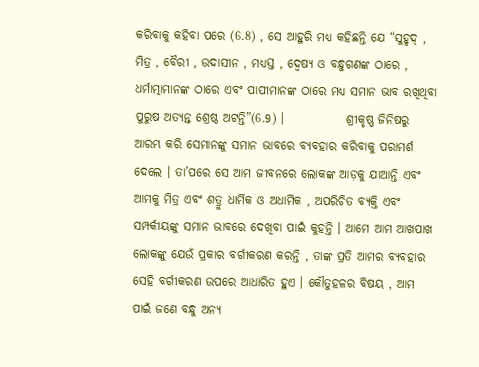କରିବାକୁ କହିବା ପରେ (6.8) , ସେ ଆହୁରି ମଧ୍ୟ କହିଛନ୍ତି ଯେ “ସୁହୃଦ୍‌ , ମିତ୍ର , ବୈରୀ , ଉଦାସୀନ , ମଧ୍ୟସ୍ତ , ଦ୍ୱେଷ୍ୟ ଓ ବନ୍ଧୁଗଣଙ୍କ ଠାରେ , ଧର୍ମାତ୍ମାମାନଙ୍କ ଠାରେ ଏବଂ ପାପୀମାନଙ୍କ ଠାରେ ମଧ୍ୟ ସମାନ ଭାବ ରଖିଥିବା ପୁରୁଷ ଅତ୍ୟନ୍ତ ଶ୍ରେଷ୍ଠ ଅଟନ୍ତି”(6.9) ।             ଶ୍ରୀକୃଷ୍ଣ ଜିନିଷରୁ ଆରମ୍ଭ କରି ସେମାନଙ୍କୁ ସମାନ ଭାବରେ ବ୍ୟବହାର କରିବାକୁ ପରାମର୍ଶ ଦେଲେ । ତା’ପରେ ସେ ଆମ ଜୀବନରେ ଲୋକଙ୍କ ଆଡ଼କୁ ଯାଆନ୍ତି ଏବଂ ଆମକୁ ମିତ୍ର ଏବଂ ଶତ୍ରୁ ଧାର୍ମିକ ଓ ଅଧାର୍ମିକ , ଅପରିଚିତ ବ୍ୟକ୍ତି ଏବଂ ସମ୍ପର୍କୀୟଙ୍କୁ ସମାନ ଭାବରେ ଦେଖିବା ପାଇଁ କୁହନ୍ତି । ଆମେ ଆମ ଆଖପାଖ ଲୋକଙ୍କୁ ଯେଉଁ ପ୍ରକାର ବର୍ଗୀକରଣ କରନ୍ତି , ତାଙ୍କ ପ୍ରତି ଆମର ବ୍ୟବହାର ସେହି ବର୍ଗୀକରଣ ଉପରେ ଆଧାରିତ ହୁଏ । କୌତୁହଳର ବିଷୟ , ଆମ ପାଇଁ ଜଣେ ବନ୍ଧୁ ଅନ୍ୟ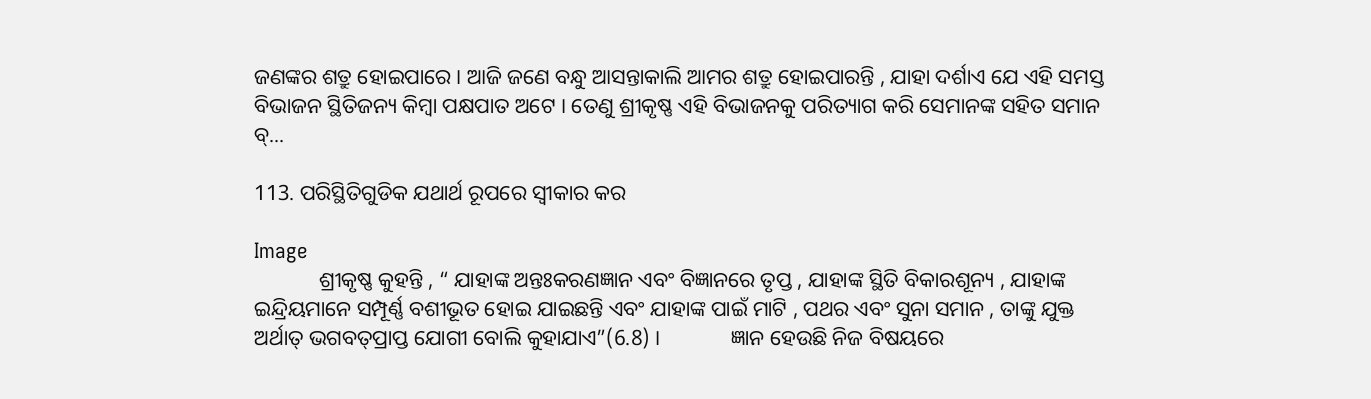ଜଣଙ୍କର ଶତ୍ରୁ ହୋଇପାରେ । ଆଜି ଜଣେ ବନ୍ଧୁ ଆସନ୍ତାକାଲି ଆମର ଶତ୍ରୁ ହୋଇପାରନ୍ତି , ଯାହା ଦର୍ଶାଏ ଯେ ଏହି ସମସ୍ତ ବିଭାଜନ ସ୍ଥିତିଜନ୍ୟ କିମ୍ବା ପକ୍ଷପାତ ଅଟେ । ତେଣୁ ଶ୍ରୀକୃଷ୍ଣ ଏହି ବିଭାଜନକୁ ପରିତ୍ୟାଗ କରି ସେମାନଙ୍କ ସହିତ ସମାନ ବ୍...

113. ପରିସ୍ଥିତିଗୁଡିକ ଯଥାର୍ଥ ରୂପରେ ସ୍ୱୀକାର କର

Image
            ଶ୍ରୀକୃଷ୍ଣ କୁହନ୍ତି , “ ଯାହାଙ୍କ ଅନ୍ତଃକରଣଜ୍ଞାନ ଏବଂ ବିଜ୍ଞାନରେ ତୃପ୍ତ , ଯାହାଙ୍କ ସ୍ଥିତି ବିକାରଶୂନ୍ୟ , ଯାହାଙ୍କ ଇନ୍ଦ୍ରିୟମାନେ ସମ୍ପୂର୍ଣ୍ଣ ବଶୀଭୂତ ହୋଇ ଯାଇଛନ୍ତି ଏବଂ ଯାହାଙ୍କ ପାଇଁ ମାଟି , ପଥର ଏବଂ ସୁନା ସମାନ , ତାଙ୍କୁ ଯୁକ୍ତ ଅର୍ଥାତ୍‌ ଭଗବତ୍‌ପ୍ରାପ୍ତ ଯୋଗୀ ବୋଲି କୁହାଯାଏ”(6.8) ।             ଜ୍ଞାନ ହେଉଛି ନିଜ ବିଷୟରେ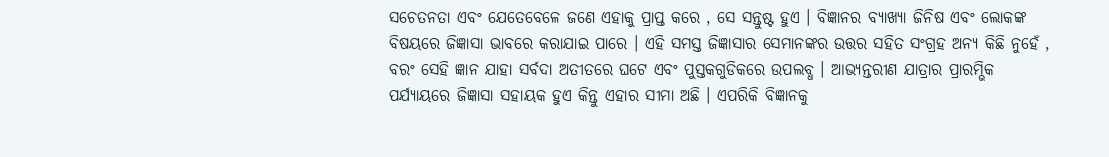ସଚେତନତା ଏବଂ ଯେତେବେଳେ ଜଣେ ଏହାକୁ ପ୍ରାପ୍ତ କରେ , ସେ ସନ୍ତୁଷ୍ଟ ହୁଏ । ବିଜ୍ଞାନର ବ୍ୟାଖ୍ୟା ଜିନିଷ ଏବଂ ଲୋକଙ୍କ ବିଷୟରେ ଜିଜ୍ଞାସା ଭାବରେ କରାଯାଇ ପାରେ । ଏହି ସମସ୍ତ ଜିଜ୍ଞାସାର ସେମାନଙ୍କର ଉତ୍ତର ସହିତ ସଂଗ୍ରହ ଅନ୍ୟ କିଛି ନୁହେଁ , ବରଂ ସେହି ଜ୍ଞାନ ଯାହା ସର୍ବଦା ଅତୀତରେ ଘଟେ ଏବଂ ପୁସ୍ତକଗୁଡିକରେ ଉପଲବ୍ଧ । ଆଭ୍ୟନ୍ତରୀଣ ଯାତ୍ରାର ପ୍ରାରମ୍ଭିକ ପର୍ଯ୍ୟାୟରେ ଜିଜ୍ଞାସା ସହାୟକ ହୁଏ କିନ୍ତୁ ଏହାର ସୀମା ଅଛି । ଏପରିକି ବିଜ୍ଞାନକୁ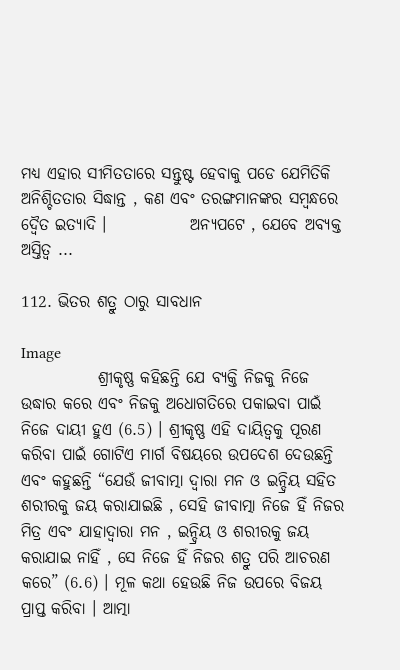ମଧ୍ୟ ଏହାର ସୀମିତତାରେ ସନ୍ତୁଷ୍ଟ ହେବାକୁ ପଡେ ଯେମିତିକି ଅନିଶ୍ଚିତତାର ସିଦ୍ଧାନ୍ତ , କଣ ଏବଂ ତରଙ୍ଗମାନଙ୍କର ସମ୍ବନ୍ଧରେ ଦ୍ୱୈତ ଇତ୍ୟାଦି ।             ଅନ୍ୟପଟେ , ଯେବେ ଅବ୍ୟକ୍ତ ଅସ୍ତିତ୍ୱ ...

112. ଭିତର ଶତ୍ରୁ ଠାରୁ ସାବଧାନ

Image
            ଶ୍ରୀକୃଷ୍ଣ କହିଛନ୍ତି ଯେ ବ୍ୟକ୍ତି ନିଜକୁ ନିଜେ ଉଦ୍ଧାର କରେ ଏବଂ ନିଜକୁ ଅଧୋଗତିରେ ପକାଇବା ପାଇଁ ନିଜେ ଦାୟୀ ହୁଏ (6.5) । ଶ୍ରୀକୃଷ୍ଣ ଏହି ଦାୟିତ୍ୱକୁ ପୂରଣ କରିବା ପାଇଁ ଗୋଟିଏ ମାର୍ଗ ବିଷୟରେ ଉପଦେଶ ଦେଉଛନ୍ତି ଏବଂ କହୁଛନ୍ତି “ଯେଉଁ ଜୀବାତ୍ମା ଦ୍ୱାରା ମନ ଓ ଇନ୍ଦ୍ରିୟ ସହିତ ଶରୀରକୁ ଜୟ କରାଯାଇଛି , ସେହି ଜୀବାତ୍ମା ନିଜେ ହିଁ ନିଜର ମିତ୍ର ଏବଂ ଯାହାଦ୍ୱାରା ମନ , ଇନ୍ଦ୍ରିୟ ଓ ଶରୀରକୁ ଜୟ କରାଯାଇ ନାହିଁ , ସେ ନିଜେ ହିଁ ନିଜର ଶତ୍ରୁ ପରି ଆଚରଣ କରେ” (6.6) । ମୂଳ କଥା ହେଉଛି ନିଜ ଉପରେ ବିଜୟ ପ୍ରାପ୍ତ କରିବା । ଆତ୍ମା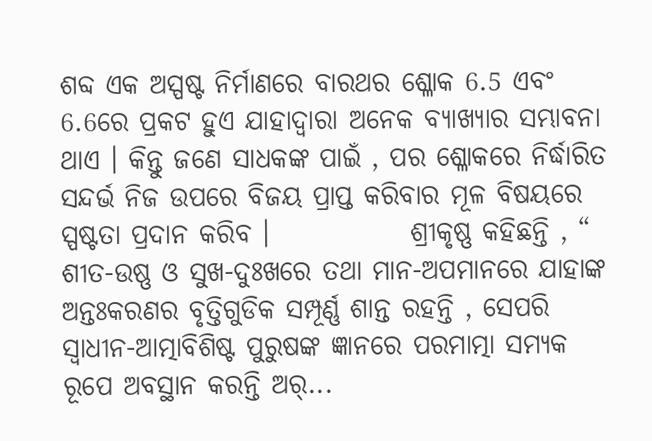ଶବ୍ଦ ଏକ ଅସ୍ପଷ୍ଟ ନିର୍ମାଣରେ ବାରଥର ଶ୍ଳୋକ 6.5 ଏବଂ 6.6ରେ ପ୍ରକଟ ହୁଏ ଯାହାଦ୍ୱାରା ଅନେକ ବ୍ୟାଖ୍ୟାର ସମ୍ଭାବନା ଥାଏ । କିନ୍ତୁ ଜଣେ ସାଧକଙ୍କ ପାଇଁ , ପର ଶ୍ଳୋକରେ ନିର୍ଦ୍ଧାରିତ ସନ୍ଦର୍ଭ ନିଜ ଉପରେ ବିଜୟ ପ୍ରାପ୍ତ କରିବାର ମୂଳ ବିଷୟରେ ସ୍ପଷ୍ଟତା ପ୍ରଦାନ କରିବ ।             ଶ୍ରୀକୃଷ୍ଣ କହିଛନ୍ତି , “ ଶୀତ-ଉଷ୍ଣ ଓ ସୁଖ-ଦୁଃଖରେ ତଥା ମାନ-ଅପମାନରେ ଯାହାଙ୍କ ଅନ୍ତଃକରଣର ବୃତ୍ତିଗୁଡିକ ସମ୍ପୂର୍ଣ୍ଣ ଶାନ୍ତ ରହନ୍ତି , ସେପରି ସ୍ୱାଧୀନ-ଆତ୍ମାବିଶିଷ୍ଟ ପୁରୁଷଙ୍କ ଜ୍ଞାନରେ ପରମାତ୍ମା ସମ୍ୟକ ରୂପେ ଅବସ୍ଥାନ କରନ୍ତି ଅର୍...